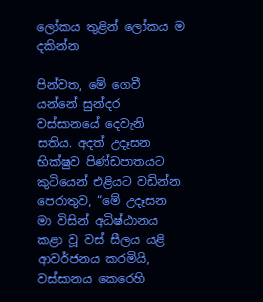ලෝකය තුළින් ලෝකය ම දකින්න

පින්වත, මේ ගෙවී යන්නේ සුන්දර වස්සානයේ දෙවැනි සතිය. අදත් උදෑසන භික්ෂුව පිණ්ඩපාතයට කුටියෙන් එළියට වඩින්න පෙරාතුව, “මේ උදෑසන මා විසින් අධිෂ්ඨානය කළා වූ වස් සීලය යළි ආවර්ජනය කරමියි, වස්සානය කෙරෙහි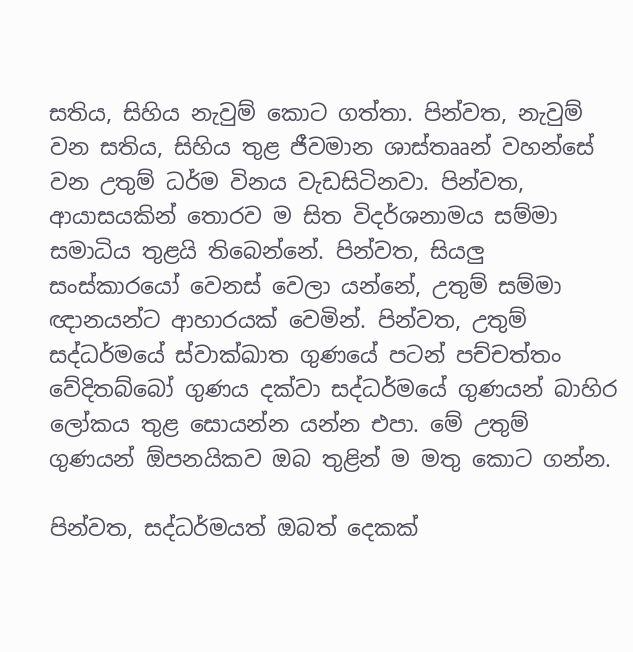සතිය, සිහිය නැවුම් කොට ගත්තා. පින්වත, නැවුම් වන සතිය, සිහිය තුළ ජීවමාන ශාස්තෲන් වහන්සේ වන උතුම් ධර්ම විනය වැඩසිටිනවා. පින්වත, ආයාසයකින් තොරව ම සිත විදර්ශනාමය සම්මා සමාධිය තුළයි තිබෙන්නේ. පින්වත, සියලු සංස්කාරයෝ වෙනස් වෙලා යන්නේ, උතුම් සම්මා ඥානයන්ට ආහාරයක් වෙමින්. පින්වත, උතුම් සද්ධර්මයේ ස්වාක්ඛාත ගුණයේ පටන් පච්චත්තං වේදිතබ්බෝ ගුණය දක්වා සද්ධර්මයේ ගුණයන් බාහිර ලෝකය තුළ සොයන්න යන්න එපා. මේ උතුම් ගුණයන් ඕපනයිකව ඔබ තුළින් ම මතු කොට ගන්න.

පින්වත, සද්ධර්මයත් ඔබත් දෙකක්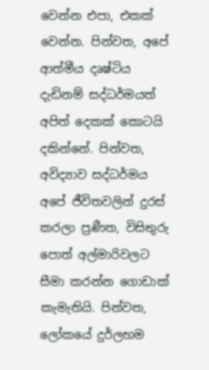වෙන්න එපා, එකක් වෙන්න. පින්වත, අපේ ආත්මීය දෘෂ්ටිය දැඩිනම් සද්ධර්මයත් අපිත් දෙකක් කොටයි දකින්නේ. පින්වත, අවිද්‍යාව සද්ධර්මය අපේ ජීවිතවලින් දුරස් කරලා ප්‍රණීත, විසිතුරු පොත් අල්මාරිවලට සීමා කරන්න ගොඩාක් කැමැතියි. පින්වත, ලෝකයේ දුර්ලභම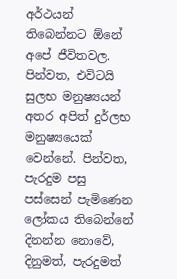අර්ථයන් තිබෙන්නට ඕනේ අපේ ජීවිතවල. පින්වත, එවිටයි සුලභ මනුෂ්‍යයන් අතර අපිත් දුර්ලභ මනුෂ්‍යයෙක් වෙන්නේ. පින්වත, පැරදුම පසු පස්සෙන් පැමිණෙන ලෝකය තිබෙන්නේ දිනන්න නොවේ, දිනුමත්, පැරදුමත්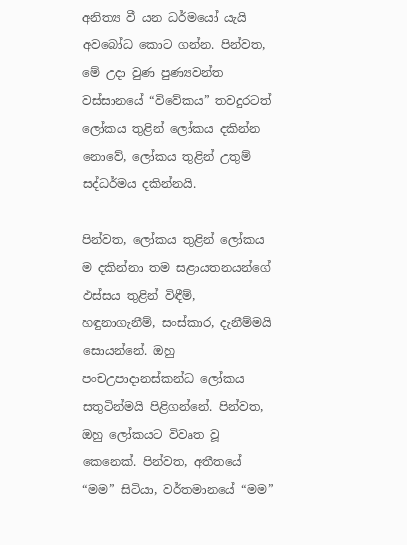අනිත්‍ය වී යන ධර්මයෝ යැයි අවබෝධ කොට ගන්න. පින්වත, මේ උදා වුණ පුණ්‍යවන්ත වස්සානයේ “විවේකය” තවදුරටත් ලෝකය තුළින් ලෝකය දකින්න නොවේ, ලෝකය තුළින් උතුම් සද්ධර්මය දකින්නයි.

පින්වත, ලෝකය තුළින් ලෝකය ම දකින්නා තම සළායතනයන්ගේ ඵස්සය තුළින් විඳීම්, හඳුනාගැනීම්, සංස්කාර, දැනීම්මයි සොයන්නේ. ඔහු පංචඋපාදානස්කන්ධ ලෝකය සතුටින්මයි පිළිගන්නේ. පින්වත, ඔහු ලෝකයට විවෘත වූ කෙනෙක්. පින්වත, අතීතයේ “මම” සිටියා, වර්තමානයේ “මම”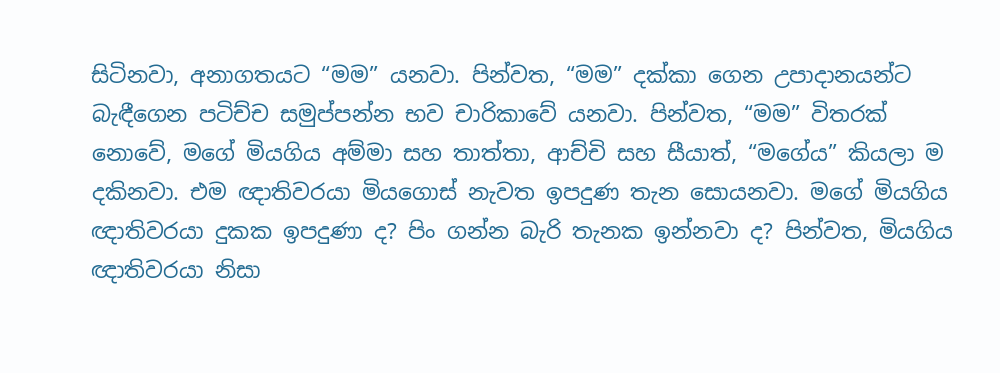සිටිනවා, අනාගතයට “මම” යනවා. පින්වත, “මම” දක්කා ගෙන උපාදානයන්ට බැඳීගෙන පටිච්ච සමුප්පන්න භව චාරිකාවේ යනවා. පින්වත, “මම” විතරක් නොවේ, මගේ මියගිය අම්මා සහ තාත්තා, ආච්චි සහ සීයාත්, “මගේය” කියලා ම දකිනවා. එම ඥාතිවරයා මියගොස් නැවත ඉපදුණ තැන සොයනවා. මගේ මියගිය ඥාතිවරයා දුකක ඉපදුණා ද? පිං ගන්න බැරි තැනක ඉන්නවා ද? පින්වත, මියගිය ඥාතිවරයා නිසා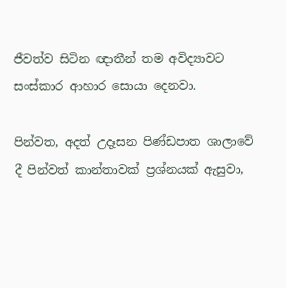ජීවත්ව සිටින ඥාතීන් තම අවිද්‍යාවට සංස්කාර ආහාර සොයා දෙනවා.

පින්වත, අදත් උදෑසන පිණ්ඩපාත ශාලාවේ දී පින්වත් කාන්තාවක් ප්‍රශ්නයක් ඇසුවා,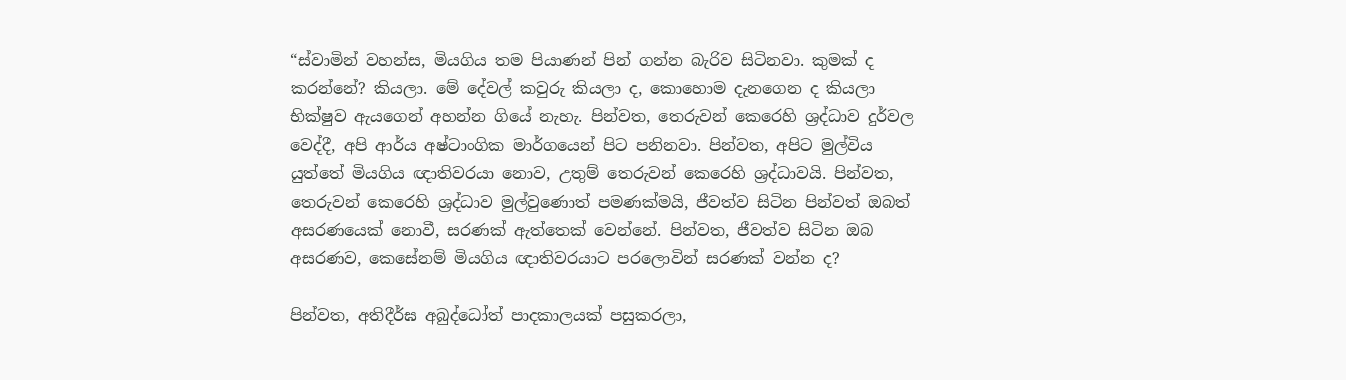“ස්වාමින් වහන්ස, මියගිය තම පියාණන් පින් ගන්න බැරිව සිටිනවා. කුමක් ද කරන්නේ? කියලා. මේ දේවල් කවුරු කියලා ද, කොහොම දැනගෙන ද කියලා භික්ෂුව ඇයගෙන් අහන්න ගියේ නැහැ. පින්වත, තෙරුවන් කෙරෙහි ශ්‍රද්ධාව දුර්වල වෙද්දී, අපි ආර්ය අෂ්ටාංගික මාර්ගයෙන් පිට පනිනවා. පින්වත, අපිට මුල්විය යුත්තේ මියගිය ඥාතිවරයා නොව, උතුම් තෙරුවන් කෙරෙහි ශ්‍රද්ධාවයි. පින්වත, තෙරුවන් කෙරෙහි ශ්‍රද්ධාව මුල්වුණොත් පමණක්මයි, ජීවත්ව සිටින පින්වත් ඔබත් අසරණයෙක් නොවී, සරණක් ඇත්තෙක් වෙන්නේ. පින්වත, ජීවත්ව සිටින ඔබ අසරණව, කෙසේනම් මියගිය ඥාතිවරයාට පරලොවින් සරණක් වන්න ද?

පින්වත, අතිදීර්ඝ අබුද්ධෝත් පාදකාලයක් පසුකරලා,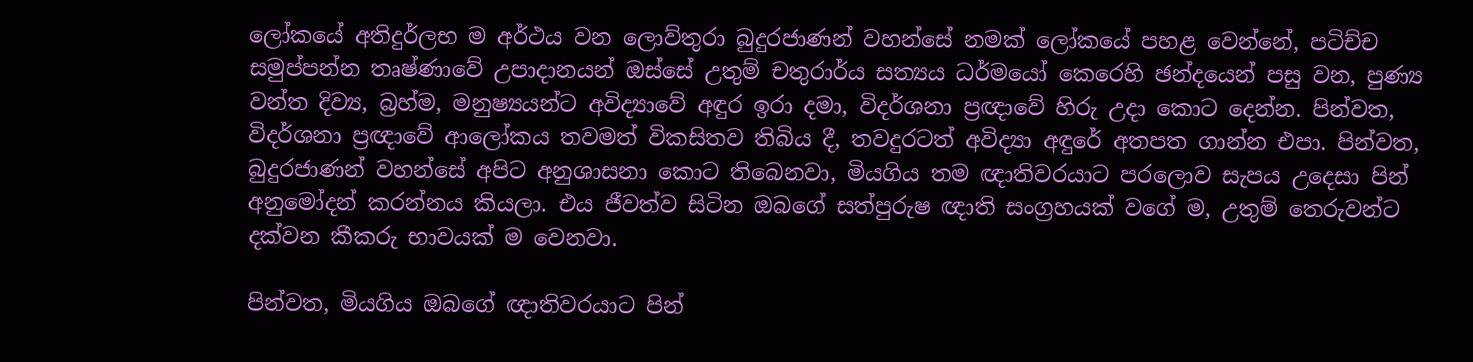ලෝකයේ අතිදුර්ලභ ම අර්ථය වන ලොව්තුරා බුදුරජාණන් වහන්සේ නමක් ලෝකයේ පහළ වෙන්නේ, පටිච්ච සමුප්පන්න තෘෂ්ණාවේ උපාදානයන් ඔස්සේ උතුම් චතුරාර්ය සත්‍යය ධර්මයෝ කෙරෙහි ඡන්දයෙන් පසු වන, පුණ්‍ය වන්ත දිව්‍ය, බ්‍රහ්ම, මනුෂ්‍යයන්ට අවිද්‍යාවේ අඳුර ඉරා දමා, විදර්ශනා ප්‍රඥාවේ හිරු උදා කොට දෙන්න. පින්වත, විදර්ශනා ප්‍රඥාවේ ආලෝකය තවමත් විකසිතව තිබිය දී, තවදුරටත් අවිද්‍යා අඳුරේ අතපත ගාන්න එපා. පින්වත, බුදුරජාණන් වහන්සේ අපිට අනුශාසනා කොට තිබෙනවා, මියගිය තම ඥාතිවරයාට පරලොව සැපය උදෙසා පින් අනුමෝදන් කරන්නය කියලා. එය ජීවත්ව සිටින ඔබගේ සත්පුරුෂ ඥාති සංග්‍රහයක් වගේ ම, උතුම් තෙරුවන්ට දක්වන කීකරු භාවයක් ම වෙනවා.

පින්වත, මියගිය ඔබගේ ඥාතිවරයාට පින්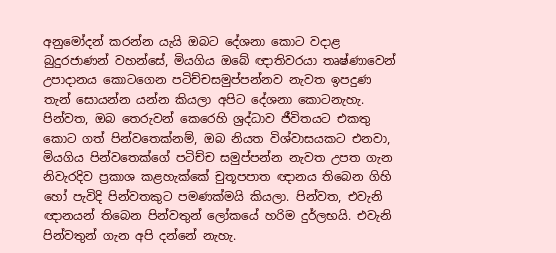අනුමෝදන් කරන්න යැයි ඔබට දේශනා කොට වදාළ බුදුරජාණන් වහන්සේ, මියගිය ඔබේ ඥාතිවරයා තෘෂ්ණාවෙන් උපාදානය කොටගෙන පටිච්චසමුප්පන්නව නැවත ඉපදුණ තැන් සොයන්න යන්න කියලා අපිට දේශනා කොටනැහැ. පින්වත, ඔබ තෙරුවන් කෙරෙහි ශ්‍රද්ධාව ජීවිතයට එකතු කොට ගත් පින්වතෙක්නම්, ඔබ නියත විශ්වාසයකට එනවා, මියගිය පින්වතෙක්ගේ පටිච්ච සමුප්පන්න නැවත උපත ගැන නිවැරදිව ප්‍රකාශ කළහැක්කේ චුතූපපාත ඥානය තිබෙන ගිහි හෝ පැවිදි පින්වතකුට පමණක්මයි කියලා. පින්වත, එවැනි ඥානයන් තිබෙන පින්වතුන් ලෝකයේ හරිම දුර්ලභයි. එවැනි පින්වතුන් ගැන අපි දන්නේ නැහැ.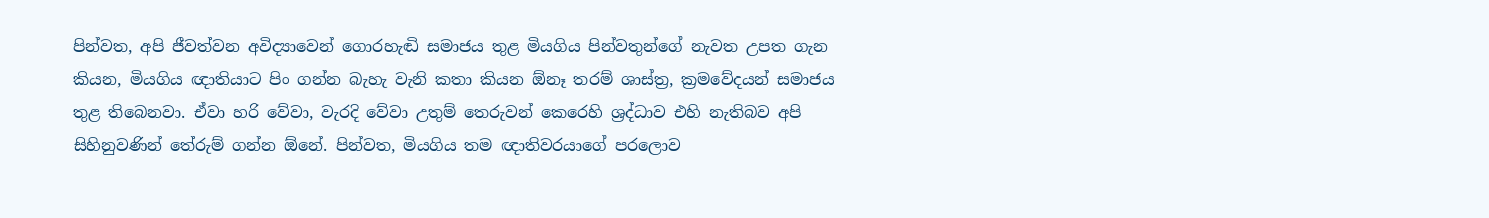පින්වත, අපි ජීවත්වන අවිද්‍යාවෙන් ගොරහැඬි සමාජය තුළ මියගිය පින්වතුන්ගේ නැවත උපත ගැන කියන, මියගිය ඥාතියාට පිං ගන්න බැහැ වැනි කතා කියන ඕනෑ තරම් ශාස්ත්‍ර, ක්‍රමවේදයන් සමාජය තුළ තිබෙනවා. ඒවා හරි වේවා, වැරදි වේවා උතුම් තෙරුවන් කෙරෙහි ශ්‍රද්ධාව එහි නැතිබව අපි සිහිනුවණින් තේරුම් ගන්න ඕනේ. පින්වත, මියගිය තම ඥාතිවරයාගේ පරලොව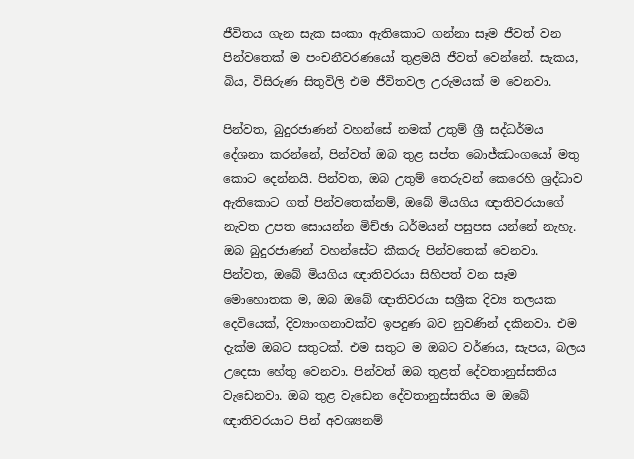ජීවිතය ගැන සැක සංකා ඇතිකොට ගන්නා සෑම ජීවත් වන පින්වතෙක් ම පංචනීවරණයෝ තුළමයි ජීවත් වෙන්නේ. සැකය, බිය, විසිරුණ සිතුවිලි එම ජීවිතවල උරුමයක් ම වෙනවා.

පින්වත, බුදුරජාණන් වහන්සේ නමක් උතුම් ශ්‍රී සද්ධර්මය දේශනා කරන්නේ, පින්වත් ඔබ තුළ සප්ත බොජ්ඣංගයෝ මතු කොට දෙන්නයි. පින්වත, ඔබ උතුම් තෙරුවන් කෙරෙහි ශ්‍රද්ධාව ඇතිකොට ගත් පින්වතෙක්නම්, ඔබේ මියගිය ඥාතිවරයාගේ නැවත උපත සොයන්න මිච්ඡා ධර්මයන් පසුපස යන්නේ නැහැ. ඔබ බුදුරජාණන් වහන්සේට කීකරු පින්වතෙක් වෙනවා. පින්වත, ඔබේ මියගිය ඥාතිවරයා සිහිපත් වන සෑම මොහොතක ම, ඔබ ඔබේ ඥාතිවරයා සශ්‍රීක දිව්‍ය තලයක දෙවියෙක්, දිව්‍යාංගනාවක්ව ඉපදුණ බව නුවණින් දකිනවා. එම දැක්ම ඔබට සතුටක්. එම සතුට ම ඔබට වර්ණය, සැපය, බලය උදෙසා හේතු වෙනවා. පින්වත් ඔබ තුළත් දේවතානුස්සතිය වැඩෙනවා. ඔබ තුළ වැඩෙන දේවතානුස්සතිය ම ඔබේ ඥාතිවරයාට පින් අවශ්‍යනම්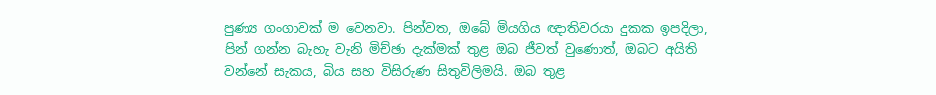පුණ්‍ය ගංගාවක් ම වෙනවා. පින්වත, ඔබේ මියගිය ඥාතිවරයා දුකක ඉපදිලා, පින් ගන්න බැහැ වැනි මිච්ඡා දැක්මක් තුළ ඔබ ජීවත් වුණොත්, ඔබට අයිති වන්නේ සැකය, බිය සහ විසිරුණ සිතුවිලිමයි. ඔබ තුළ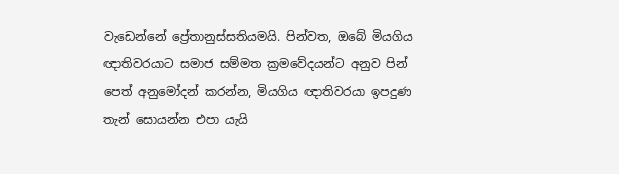වැඩෙන්නේ ප්‍රේතානුස්සතියමයි. පින්වත, ඔබේ මියගිය ඥාතිවරයාට සමාජ සම්මත ක්‍රමවේදයන්ට අනුව පින් පෙත් අනුමෝදන් කරන්න, මියගිය ඥාතිවරයා ඉපදුණ තැන් සොයන්න එපා යැයි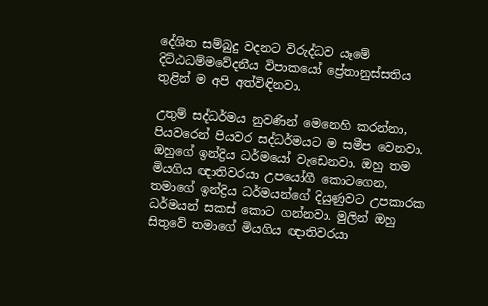දේශිත සම්බුදු වදනට විරුද්ධව යෑමේ දිට්ඨධම්මවේදනීය විපාකයෝ ප්‍රේතානුස්සතිය තුළින් ම අපි අත්විඳිනවා.

උතුම් සද්ධර්මය නුවණින් මෙනෙහි කරන්නා, පියවරෙන් පියවර සද්ධර්මයට ම සමීප වෙනවා. ඔහුගේ ඉන්ද්‍රිය ධර්මයෝ වැඩෙනවා. ඔහු තම මියගිය ඥාතිවරයා උපයෝගී කොටගෙන, තමාගේ ඉන්ද්‍රිය ධර්මයන්ගේ දියුණුවට උපකාරක ධර්මයන් සකස් කොට ගන්නවා. මුලින් ඔහු සිතුවේ තමාගේ මියගිය ඥාතිවරයා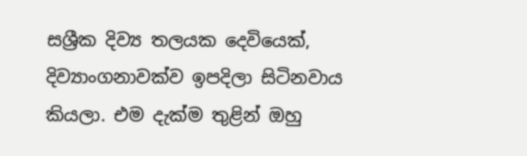සශ්‍රීක දිව්‍ය තලයක දෙවියෙක්, දිව්‍යාංගනාවක්ව ඉපදිලා සිටිනවාය කියලා. එම දැක්ම තුළින් ඔහු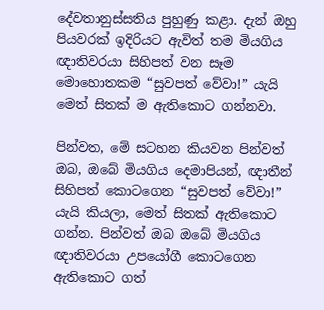දේවතානුස්සතිය පුහුණු කළා. දැන් ඔහු පියවරක් ඉදිරියට ඇවිත් තම මියගිය ඥාතිවරයා සිහිපත් වන සෑම මොහොතකම “සුවපත් වේවා!” යැයි මෙත් සිතක් ම ඇතිකොට ගන්නවා.

පින්වත, මේ සටහන කියවන පින්වත් ඔබ, ඔබේ මියගිය දෙමාපියන්, ඥාතීන් සිහිපත් කොටගෙන “සුවපත් වේවා!” යැයි කියලා, මෙත් සිතක් ඇතිකොට ගන්න. පින්වත් ඔබ ඔබේ මියගිය ඥාතිවරයා උපයෝගී කොටගෙන ඇතිකොට ගත්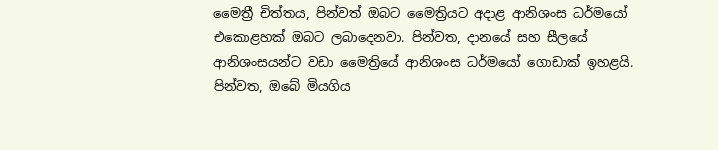මෛත්‍රී චිත්තය, පින්වත් ඔබට මෛත්‍රියට අදාළ ආනිශංස ධර්මයෝ එකොළහක් ඔබට ලබාදෙනවා. පින්වත, දානයේ සහ සීලයේ ආනිශංසයන්ට වඩා මෛත්‍රියේ ආනිශංස ධර්මයෝ ගොඩාක් ඉහළයි. පින්වත, ඔබේ මියගිය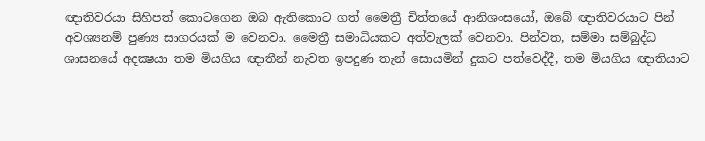ඥාතිවරයා සිහිපත් කොටගෙන ඔබ ඇතිකොට ගත් මෛත්‍රී චිත්තයේ ආනිශංසයෝ, ඔබේ ඥාතිවරයාට පින් අවශ්‍යනම් පුණ්‍ය සාගරයක් ම වෙනවා. මෛත්‍රී සමාධියකට අත්වැලක් වෙනවා. පින්වත, සම්මා සම්බුද්ධ ශාසනයේ අදක්‍ෂයා තම මියගිය ඥාතීන් නැවත ඉපදුණ තැන් සොයමින් දුකට පත්වෙද්දී, තම මියගිය ඥාතියාට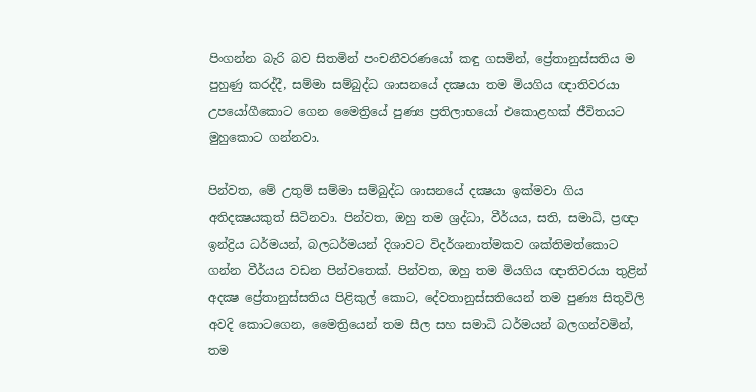පිංගන්න බැරි බව සිතමින් පංචනීවරණයෝ කඳු ගසමින්, ප්‍රේතානුස්සතිය ම පුහුණු කරද්දී, සම්මා සම්බුද්ධ ශාසනයේ දක්‍ෂයා තම මියගිය ඥාතිවරයා උපයෝගීකොට ගෙන මෛත්‍රියේ පුණ්‍ය ප්‍රතිලාභයෝ එකොළහක් ජීවිතයට මුහුකොට ගන්නවා.

පින්වත, මේ උතුම් සම්මා සම්බුද්ධ ශාසනයේ දක්‍ෂයා ඉක්මවා ගිය අතිදක්‍ෂයකුත් සිටිනවා. පින්වත, ඔහු තම ශ්‍රද්ධා, වීර්යය, සති, සමාධි, ප්‍රඥා ඉන්ද්‍රිය ධර්මයන්, බලධර්මයන් දිශාවට විදර්ශනාත්මකව ශක්තිමත්කොට ගන්න වීර්යය වඩන පින්වතෙක්. පින්වත, ඔහු තම මියගිය ඥාතිවරයා තුළින් අදක්‍ෂ ප්‍රේතානුස්සතිය පිළිකුල් කොට, දේවතානුස්සතියෙන් තම පුණ්‍ය සිතුවිලි අවදි කොටගෙන, මෛත්‍රියෙන් තම සීල සහ සමාධි ධර්මයන් බලගන්වමින්, තම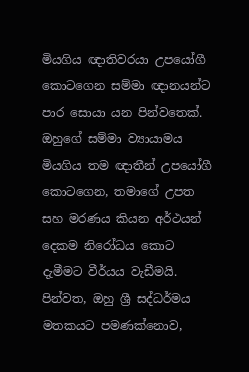මියගිය ඥාතිවරයා උපයෝගී කොටගෙන සම්මා ඥානයන්ට පාර සොයා යන පින්වතෙක්. ඔහුගේ සම්මා ව්‍යායාමය මියගිය තම ඥාතීන් උපයෝගී කොටගෙන, තමාගේ උපත සහ මරණය කියන අර්ථයන් දෙකම නිරෝධය කොට දැමීමට වීර්යය වැඩීමයි. පින්වත, ඔහු ශ්‍රී සද්ධර්මය මතකයට පමණක්නොව,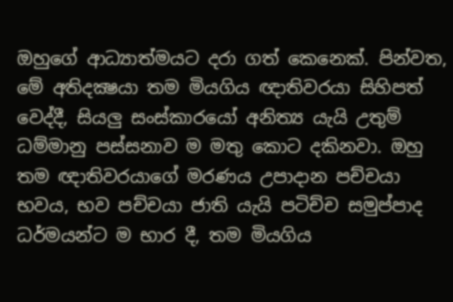ඔහුගේ ආධ්‍යාත්මයට දරා ගත් කෙනෙක්. පින්වත, මේ අතිදක්‍ෂයා තම මියගිය ඥාතිවරයා සිහිපත් වෙද්දී, සියලු සංස්කාරයෝ අනිත්‍ය යැයි උතුම් ධම්මානු පස්සනාව ම මතු කොට දකිනවා. ඔහු තම ඥාතිවරයාගේ මරණය උපාදාන පච්චයා භවය, භව පච්චයා ජාති යැයි පටිච්ච සමුප්පාද ධර්මයන්ට ම භාර දී, තම මියගිය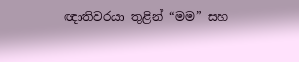ඥාතිවරයා තුළින් “මම” සහ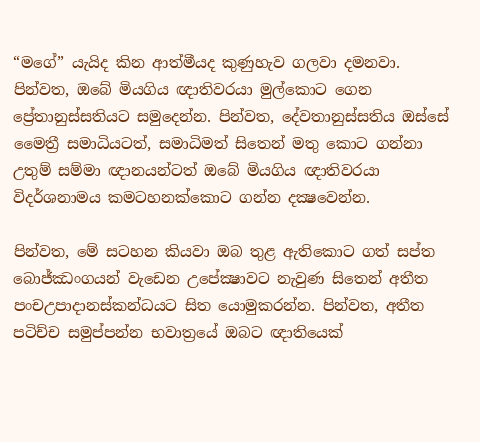“මගේ” යැයිද කින ආත්මීයද කුණුහැව ගලවා දමනවා. පින්වත, ඔබේ මියගිය ඥාතිවරයා මුල්කොට ගෙන ප්‍රේතානුස්සතියට සමුදෙන්න. පින්වත, දේවතානුස්සතිය ඔස්සේ මෛත්‍රී සමාධියටත්, සමාධිමත් සිතෙන් මතු කොට ගන්නා උතුම් සම්මා ඥානයන්ටත් ඔබේ මියගිය ඥාතිවරයා විදර්ශනාමය කමටහනක්කොට ගන්න දක්‍ෂවෙන්න.

පින්වත, මේ සටහන කියවා ඔබ තුළ ඇතිකොට ගත් සප්ත බොජ්ඣංගයන් වැඩෙන උපේක්‍ෂාවට නැවුණ සිතෙන් අතීත පංචඋපාදානස්කන්ධයට සිත යොමුකරන්න. පින්වත, අතීත පටිච්ච සමුප්පන්න භවාත්‍රයේ ඔබට ඥාතියෙක්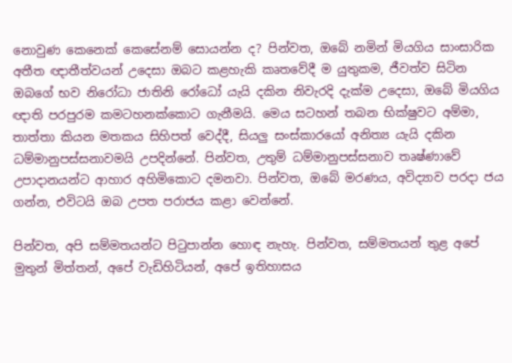නොවුණ කෙනෙක් කෙසේනම් සොයන්න ද? පින්වත, ඔබේ නමින් මියගිය සාංසාරික අතීත ඥාතීත්වයන් උදෙසා ඔබට කළහැකි කෘතවේදී ම යුතුකම, ජීවත්ව සිටින ඔබගේ භව නිරෝධා ජාතිනි රෝධෝ යැයි දකින නිවැරදි දැක්ම උදෙසා, ඔබේ මියගිය ඥාති පරපුරම කමටහනක්කොට ගැනීමයි. මෙය සටහන් තබන භික්ෂුවට අම්මා, තාත්තා කියන මතකය සිහිපත් වෙද්දී, සියලු සංස්කාරයෝ අනිත්‍ය යැයි දකින ධම්මානුපස්සනාවමයි උපදින්නේ. පින්වත, උතුම් ධම්මානුපස්සනාව තෘෂ්ණාවේ උපාදානයන්ට ආහාර අහිමිකොට දමනවා. පින්වත, ඔබේ මරණය, අවිද්‍යාව පරදා ජය ගන්න, එවිටයි ඔබ උපත පරාජය කළා වෙන්නේ.

පින්වත, අපි සම්මතයන්ට පිටුපාන්න හොඳ නැහැ. පින්වත, සම්මතයන් තුළ අපේ මුතුන් මිත්තන්, අපේ වැඩිහිටියන්, අපේ ඉතිහාසය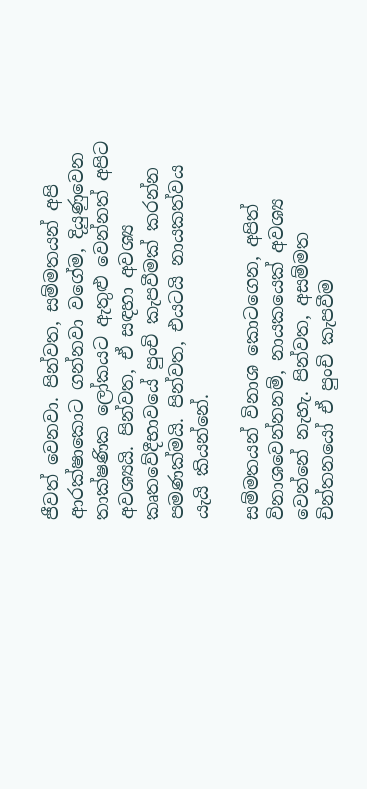ජීවත් වෙනවා. පින්වත, සම්මතයන් අපි ආරක්ෂාකොට ගන්නවා වගේම, දියුණුවෙන තාක්ෂණික ලෝකයට ඇතුළු වෙන්නත් අපිට අවශ්‍යයි. පින්වත, ඒ සඳහා අවශ්‍ය කෘතවේදීභාවයේ පුංචි කැපවීමක් කරන්න පමණක්මයි. පින්වත, එයටයි නායකත්වය යැයි කියන්නේ.

සම්මතයන් විනාශ කොටගෙන, අපිත් විනාශවෙන්නනම්, නායකයෙක් අවශ්‍ය වෙන්නේ නැහැ. පින්වත, අසම්මත චින්තනයෝ ඒ පුංචි කැපවීම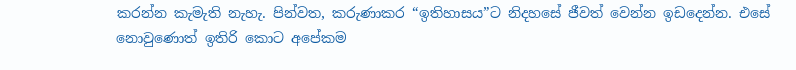කරන්න කැමැති නැහැ. පින්වත, කරුණාකර “ඉතිහාසය”ට නිදහසේ ජීවත් වෙන්න ඉඩදෙන්න. එසේ නොවුණොත් ඉතිරි කොට අපේකම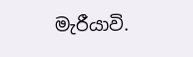මැරීයාවි.